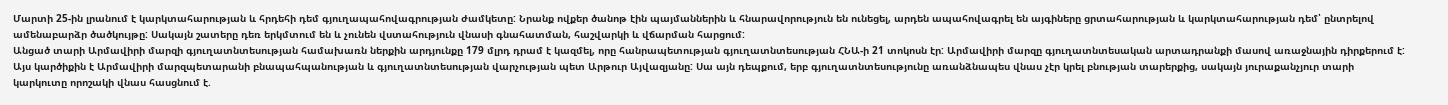Մարտի 25-ին լրանում է կարկտահարության և հրդեհի դեմ գյուղապահովագրության ժամկետը: Նրանք ովքեր ծանոթ էին պայմաններին և հնարավորություն են ունեցել, արդեն ապահովագրել են այգիները ցրտահարության և կարկտահարության դեմ՝ ընտրելով ամենաբարձր ծածկույթը: Սակայն շատերը դեռ երկմտում են և չունեն վստահություն վնասի գնահատման, հաշվարկի և վճարման հարցում:
Անցած տարի Արմավիրի մարզի գյուղատնտեսության համախառն ներքին արդյունքը 179 մլրդ դրամ է կազմել, որը հանրապետության գյուղատնտեսության ՀՆԱ-ի 21 տոկոսն էր: Արմավիրի մարզը գյուղատնտեսական արտադրանքի մասով առաջնային դիրքերում է: Այս կարծիքին է Արմավիրի մարզպետարանի բնապահպանության և գյուղատնտեսության վարչության պետ Արթուր Այվազյանը: Սա այն դեպքում, երբ գյուղատնտեսությունը առանձնապես վնաս չէր կրել բնության տարերքից, սակայն յուրաքանչյուր տարի կարկուտը որոշակի վնաս հասցնում է.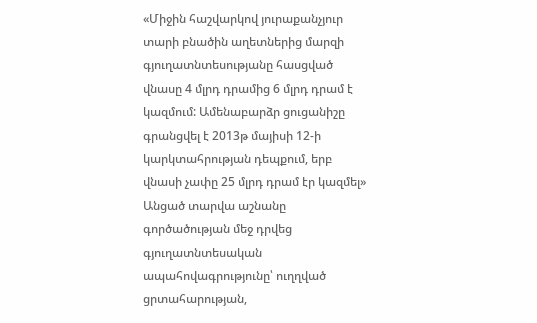«Միջին հաշվարկով յուրաքանչյուր տարի բնածին աղետներից մարզի գյուղատնտեսությանը հասցված վնասը 4 մլրդ դրամից 6 մլրդ դրամ է կազմում: Ամենաբարձր ցուցանիշը գրանցվել է 2013թ մայիսի 12-ի կարկտահրության դեպքում, երբ վնասի չափը 25 մլրդ դրամ էր կազմել»
Անցած տարվա աշնանը գործածության մեջ դրվեց գյուղատնտեսական ապահովագրությունը՝ ուղղված ցրտահարության,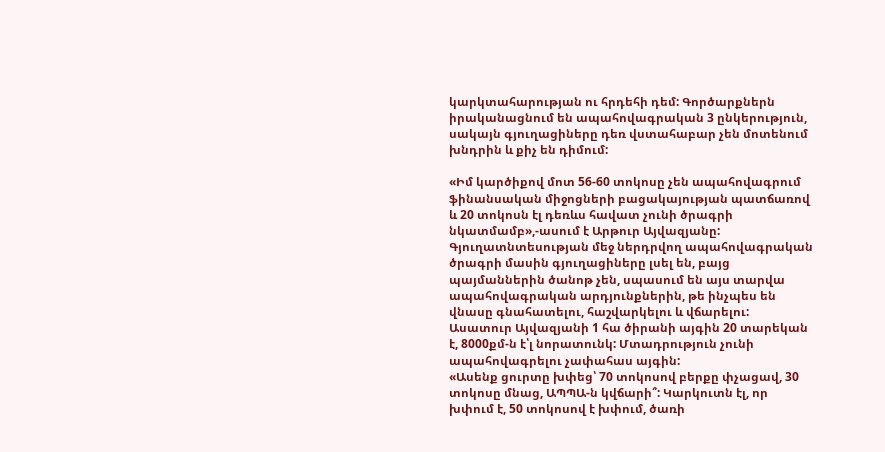կարկտահարության ու հրդեհի դեմ: Գործարքներն իրականացնում են ապահովագրական 3 ընկերություն, սակայն գյուղացիները դեռ վստահաբար չեն մոտենում խնդրին և քիչ են դիմում:

«Իմ կարծիքով մոտ 56-60 տոկոսը չեն ապահովագրում ֆինանսական միջոցների բացակայության պատճառով և 20 տոկոսն էլ դեռևս հավատ չունի ծրագրի նկատմամբ»,-ասում է Արթուր Այվազյանը:
Գյուղատնտեսության մեջ ներդրվող ապահովագրական ծրագրի մասին գյուղացիները լսել են, բայց պայմաններին ծանոթ չեն, սպասում են այս տարվա ապահովագրական արդյունքներին, թե ինչպես են վնասը գնահատելու, հաշվարկելու և վճարելու: Ասատուր Այվազյանի 1 հա ծիրանի այգին 20 տարեկան է, 8000քմ-ն է՝լ նորատունկ: Մտադրություն չունի ապահովագրելու չափահաս այգին:
«Ասենք ցուրտը խփեց՝ 70 տոկոսով բերքը փչացավ, 30 տոկոսը մնաց, ԱՊՊԱ-ն կվճարի՞: Կարկուտն էլ, որ խփում է, 50 տոկոսով է խփում, ծառի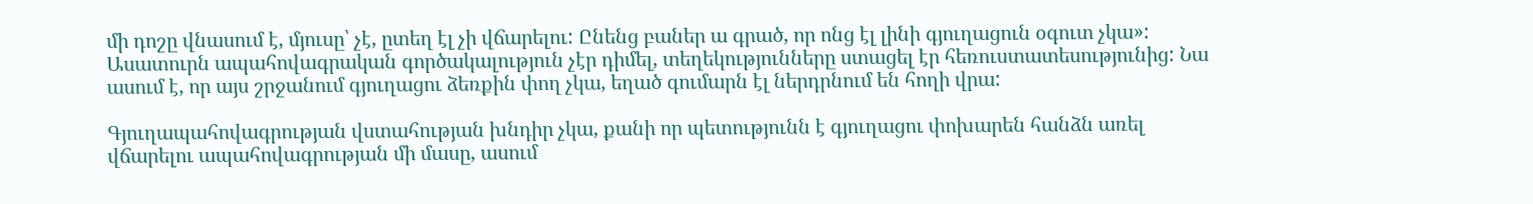մի դոշը վնասում է, մյուսը՝ չէ, ըտեղ էլ չի վճարելու: Ընենց բաներ ա գրած, որ ոնց էլ լինի գյուղացուն օգուտ չկա»:
Ասատուրն ապահովագրական գործակալություն չէր դիմել, տեղեկությունները ստացել էր հեռուստատեսությունից: Նա ասում է, որ այս շրջանում գյուղացու ձեռքին փող չկա, եղած գումարն էլ ներդրնում են հողի վրա:

Գյուղապահովագրության վստահության խնդիր չկա, քանի որ պետությունն է գյուղացու փոխարեն հանձն առել վճարելու ապահովագրության մի մասը, ասում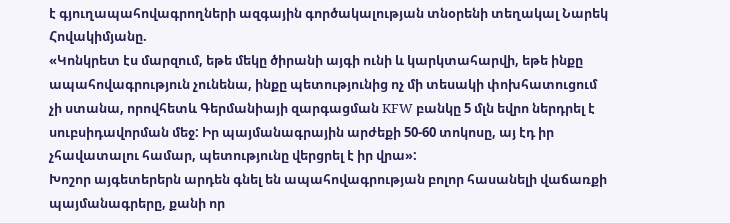է գյուղապահովագրողների ազգային գործակալության տնօրենի տեղակալ Նարեկ Հովակիմյանը.
«Կոնկրետ էս մարզում, եթե մեկը ծիրանի այգի ունի և կարկտահարվի, եթե ինքը ապահովագրություն չունենա, ինքը պետությունից ոչ մի տեսակի փոխհատուցում չի ստանա, որովհետև Գերմանիայի զարգացման KFW բանկը 5 մլն եվրո ներդրել է սուբսիդավորման մեջ: Իր պայմանագրային արժեքի 50-60 տոկոսը, այ էդ իր չհավատալու համար, պետությունը վերցրել է իր վրա»:
Խոշոր այգետերերն արդեն գնել են ապահովագրության բոլոր հասանելի վաճառքի պայմանագրերը, քանի որ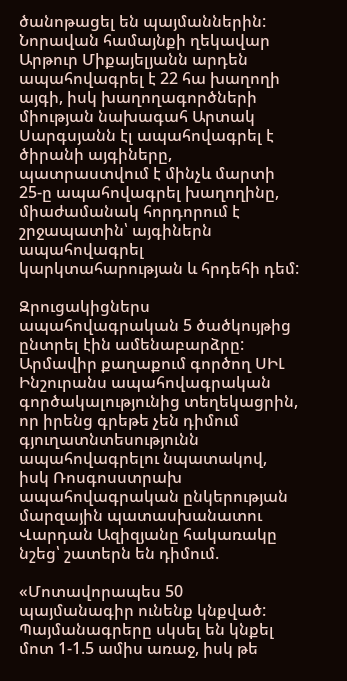ծանոթացել են պայմաններին: Նորավան համայնքի ղեկավար Արթուր Միքայելյանն արդեն ապահովագրել է 22 հա խաղողի այգի, իսկ խաղողագործների միության նախագահ Արտակ Սարգսյանն էլ ապահովագրել է ծիրանի այգիները, պատրաստվում է մինչև մարտի 25-ը ապահովագրել խաղողինը, միաժամանակ հորդորում է շրջապատին՝ այգիներն ապահովագրել կարկտահարության և հրդեհի դեմ:

Զրուցակիցներս ապահովագրական 5 ծածկույթից ընտրել էին ամենաբարձրը: Արմավիր քաղաքում գործող ՍԻԼ Ինշուրանս ապահովագրական գործակալությունից տեղեկացրին, որ իրենց գրեթե չեն դիմում գյուղատնտեսությունն ապահովագրելու նպատակով, իսկ Ռոսգոսստրախ ապահովագրական ընկերության մարզային պատասխանատու Վարդան Ազիզյանը հակառակը նշեց՝ շատերն են դիմում.

«Մոտավորապես 50 պայմանագիր ունենք կնքված: Պայմանագրերը սկսել են կնքել մոտ 1-1.5 ամիս առաջ, իսկ թե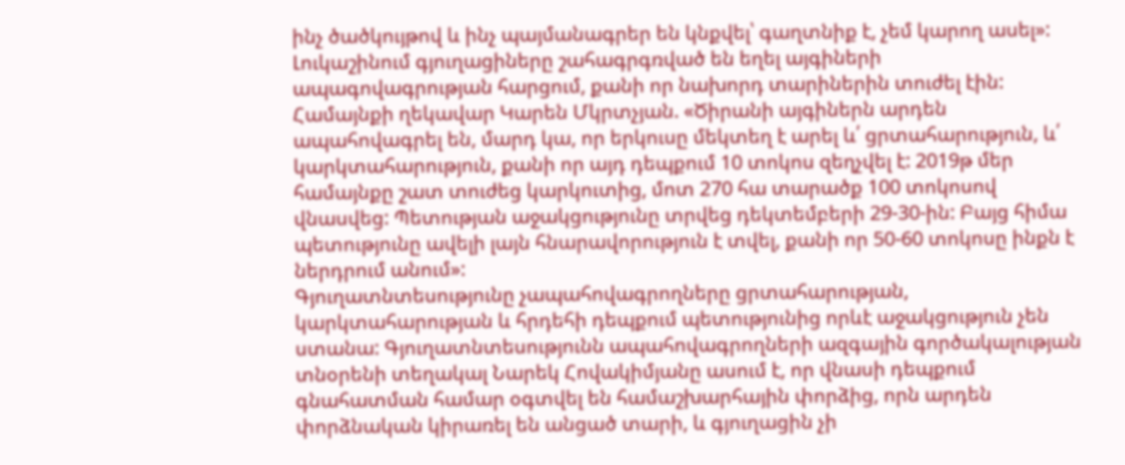ինչ ծածկույթով և ինչ պայմանագրեր են կնքվել՝ գաղտնիք է, չեմ կարող ասել»:
Լուկաշինում գյուղացիները շահագրգռված են եղել այգիների ապագովագրության հարցում, քանի որ նախորդ տարիներին տուժել էին: Համայնքի ղեկավար Կարեն Մկրտչյան. «Ծիրանի այգիներն արդեն ապահովագրել են, մարդ կա, որ երկուսը մեկտեղ է արել և՛ ցրտահարություն, և՛ կարկտահարություն, քանի որ այդ դեպքում 10 տոկոս զեղչվել է: 2019թ մեր համայնքը շատ տուժեց կարկուտից, մոտ 270 հա տարածք 100 տոկոսով վնասվեց: Պետության աջակցությունը տրվեց դեկտեմբերի 29-30-ին: Բայց հիմա պետությունը ավելի լայն հնարավորություն է տվել, քանի որ 50-60 տոկոսը ինքն է ներդրում անում»:
Գյուղատնտեսությունը չապահովագրողները ցրտահարության, կարկտահարության և հրդեհի դեպքում պետությունից որևէ աջակցություն չեն ստանա: Գյուղատնտեսությունն ապահովագրողների ազգային գործակալության տնօրենի տեղակալ Նարեկ Հովակիմյանը ասում է, որ վնասի դեպքում գնահատման համար օգտվել են համաշխարհային փորձից, որն արդեն փորձնական կիրառել են անցած տարի, և գյուղացին չի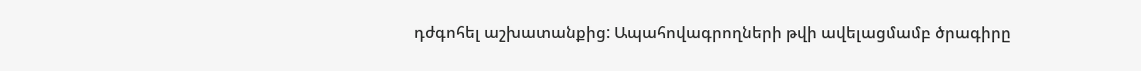դժգոհել աշխատանքից: Ապահովագրողների թվի ավելացմամբ ծրագիրը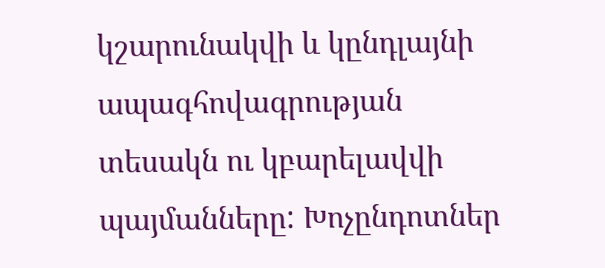կշարունակվի և կընդլայնի ապագհովագրության տեսակն ու կբարելավվի պայմանները: Խոչընդոտներ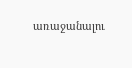առաջանալու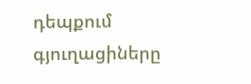դեպքում գյուղացիները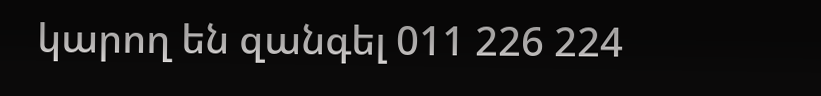կարող են զանգել 011 226 224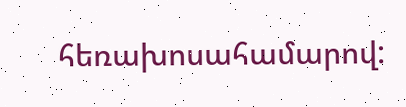հեռախոսահամարով: